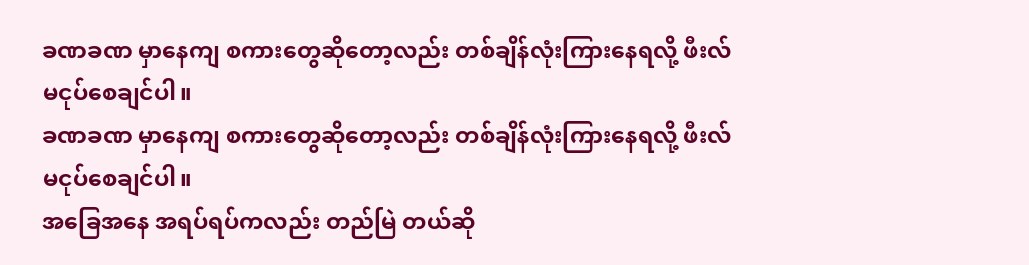ခဏခဏ မှာနေကျ စကားတွေဆိုတော့လည်း တစ်ချိန်လုံးကြားနေရလို့ ဖီးလ်မငုပ်စေချင်ပါ။
ခဏခဏ မှာနေကျ စကားတွေဆိုတော့လည်း တစ်ချိန်လုံးကြားနေရလို့ ဖီးလ်မငုပ်စေချင်ပါ။
အခြေအနေ အရပ်ရပ်ကလည်း တည်မြဲ တယ်ဆို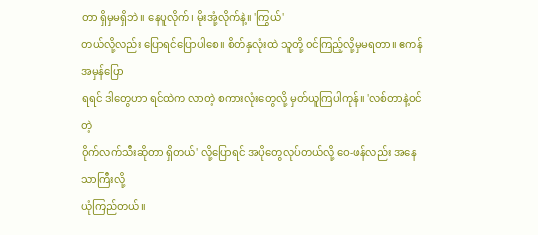တာ ရှိမှမရှိဘဲ။ နေပူလိုက်၊ မိုးအုံ့လိုက်နဲ့။ 'ကြွယ်'
တယ်လို့လည်း ပြောရင်ပြောပါစေ။ စိတ်နှလုံးထဲ သူတို့ ၀င်ကြည့်လို့မှမရတာ။ ဧကန်အမှန်ပြော
ရရင် ဒါတွေဟာ ရင်ထဲက လာတဲ့ စကားလုံးတွေလို့ မှတ်ယူကြပါကုန်။ 'လစ်တာနဲ့ဝင်တဲ့
၀ိုက်လက်သီးဆိုတာ ရှိတယ်' လို့ပြောရင် အပိုတွေလုပ်တယ်လို့ ဝေ-ဖန်လည်း အနေသာကြီးလို့
ယုံကြည်တယ်။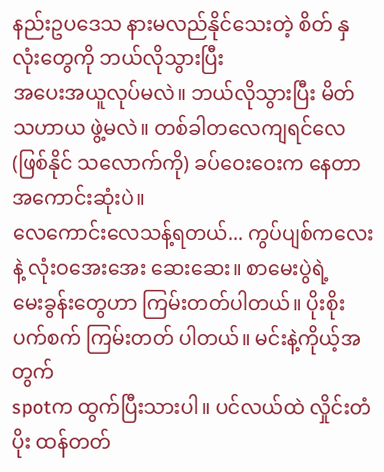နည်းဥပဒေသ နားမလည်နိုင်သေးတဲ့ စိတ် နှလုံးတွေကို ဘယ်လိုသွားပြီး
အပေးအယူလုပ်မလဲ။ ဘယ်လိုသွားပြီး မိတ်သဟာယ ဖွဲ့မလဲ။ တစ်ခါတလေကျရင်လေ
(ဖြစ်နိုင် သလောက်ကို) ခပ်ဝေးဝေးက နေတာ အကောင်းဆုံးပဲ။
လေကောင်းလေသန့်ရတယ်... ကွပ်ပျစ်ကလေးနဲ့ လုံးဝအေးအေး ဆေးဆေး။ စာမေးပွဲရဲ့
မေးခွန်းတွေဟာ ကြမ်းတတ်ပါတယ်။ ပိုးစိုးပက်စက် ကြမ်းတတ် ပါတယ်။ မင်းနဲ့ကိုယ့်အတွက်
spotက ထွက်ပြီးသားပါ။ ပင်လယ်ထဲ လှိုင်းတံပိုး ထန်တတ်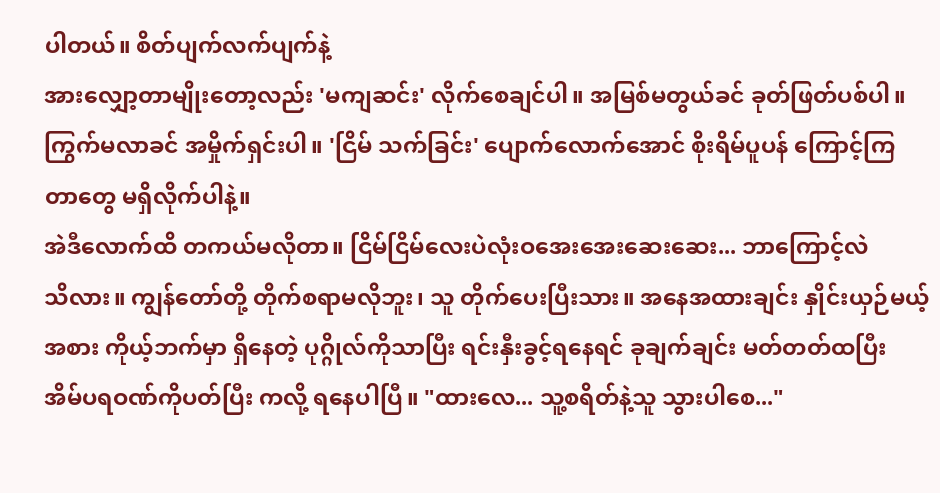ပါတယ်။ စိတ်ပျက်လက်ပျက်နဲ့
အားလျှော့တာမျိုးတော့လည်း 'မကျဆင်း' လိုက်စေချင်ပါ။ အမြစ်မတွယ်ခင် ခုတ်ဖြတ်ပစ်ပါ။
ကြွက်မလာခင် အမှိုက်ရှင်းပါ။ 'ငြိမ် သက်ခြင်း' ပျောက်လောက်အောင် စိုးရိမ်ပူပန် ကြောင့်ကြ
တာတွေ မရှိလိုက်ပါနဲ့။
အဲဒီလောက်ထိ တကယ်မလိုတာ။ ငြိမ်ငြိမ်လေးပဲလုံးဝအေးအေးဆေးဆေး... ဘာကြောင့်လဲ
သိလား။ ကျွန်တော်တို့ တိုက်စရာမလိုဘူး၊ သူ တိုက်ပေးပြီးသား။ အနေအထားချင်း နှိုင်းယှဉ်မယ့်
အစား ကိုယ့်ဘက်မှာ ရှိနေတဲ့ ပုဂ္ဂိုလ်ကိုသာပြီး ရင်းနှီးခွင့်ရနေရင် ခုချက်ချင်း မတ်တတ်ထပြီး
အိမ်ပရဝဏ်ကိုပတ်ပြီး ကလို့ ရနေပါပြီ။ "ထားလေ... သူ့စရိတ်နဲ့သူ သွားပါစေ..."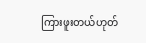ကြားဖူးတယ်ဟုတ်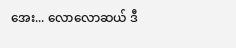အေး... လောလောဆယ် ဒီ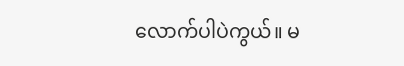လောက်ပါပဲကွယ်။ မ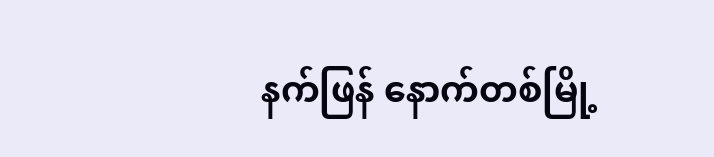နက်ဖြန် နောက်တစ်မြို့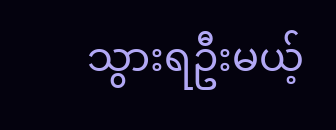သွားရဦးမယ့်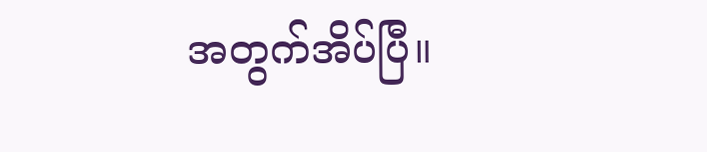အတွက်အိပ်ပြီ။